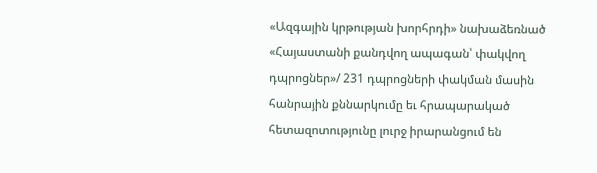«Ազգային կրթության խորհրդի» նախաձեռնած «Հայաստանի քանդվող ապագան՝ փակվող դպրոցներ»/ 231 դպրոցների փակման մասին հանրային քննարկումը եւ հրապարակած հետազոտությունը լուրջ իրարանցում են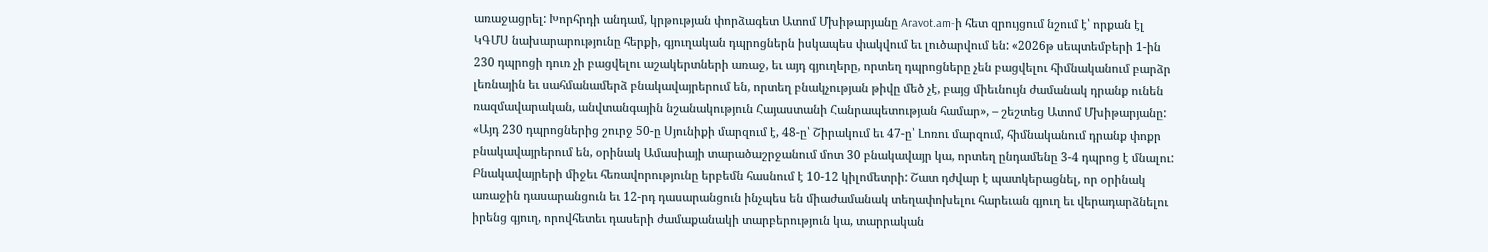առաջացրել: Խորհրդի անդամ, կրթության փորձագետ Ատոմ Մխիթարյանը Aravot.am-ի հետ զրույցում նշում է՝ որքան էլ ԿԳՄՍ նախարարությունը հերքի, գյուղական դպրոցներն իսկապես փակվում եւ լուծարվում են: «2026թ սեպտեմբերի 1-ին 230 դպրոցի դուռ չի բացվելու աշակերտների առաջ, եւ այդ գյուղերը, որտեղ դպրոցները չեն բացվելու հիմնականում բարձր լեռնային եւ սահմանամերձ բնակավայրերում են, որտեղ բնակչության թիվը մեծ չէ, բայց միեւնույն ժամանակ դրանք ունեն ռազմավարական, անվտանգային նշանակություն Հայաստանի Հանրապետության համար», – շեշտեց Ատոմ Մխիթարյանը:
«Այդ 230 դպրոցներից շուրջ 50-ը Սյունիքի մարզում է, 48-ը՝ Շիրակում եւ 47-ը՝ Լոռու մարզում, հիմնականում դրանք փոքր բնակավայրերում են, օրինակ Ամասիայի տարածաշրջանում մոտ 30 բնակավայր կա, որտեղ ընդամենը 3-4 դպրոց է մնալու: Բնակավայրերի միջեւ հեռավորությունը երբեմն հասնում է 10-12 կիլոմետրի: Շատ դժվար է պատկերացնել, որ օրինակ առաջին դասարանցուն եւ 12-րդ դասարանցուն ինչպես են միաժամանակ տեղափոխելու հարեւան գյուղ եւ վերադարձնելու իրենց գյուղ, որովհետեւ դասերի ժամաքանակի տարբերություն կա, տարրական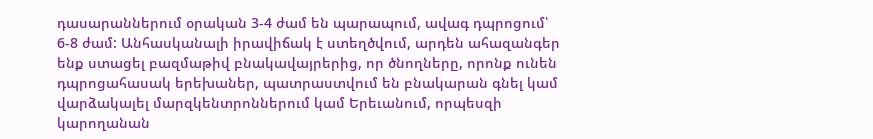դասարաններում օրական 3-4 ժամ են պարապում, ավագ դպրոցում՝ 6-8 ժամ: Անհասկանալի իրավիճակ է ստեղծվում, արդեն ահազանգեր ենք ստացել բազմաթիվ բնակավայրերից, որ ծնողները, որոնք ունեն դպրոցահասակ երեխաներ, պատրաստվում են բնակարան գնել կամ վարձակալել մարզկենտրոններում կամ Երեւանում, որպեսզի կարողանան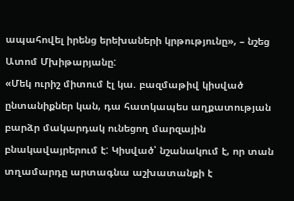ապահովել իրենց երեխաների կրթությունը», – նշեց Ատոմ Մխիթարյանը:
«Մեկ ուրիշ միտում էլ կա. բազմաթիվ կիսված ընտանիքներ կան, դա հատկապես աղքատության բարձր մակարդակ ունեցող մարզային բնակավայրերում է: Կիսված՝ նշանակում է, որ տան տղամարդը արտագնա աշխատանքի է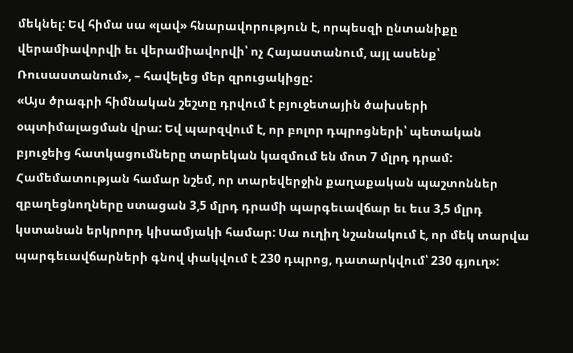մեկնել: Եվ հիմա սա «լավ» հնարավորություն է, որպեսզի ընտանիքը վերամիավորվի եւ վերամիավորվի՝ ոչ Հայաստանում, այլ ասենք՝ Ռուսաստանում», – հավելեց մեր զրուցակիցը:
«Այս ծրագրի հիմնական շեշտը դրվում է բյուջետային ծախսերի օպտիմալացման վրա: Եվ պարզվում է, որ բոլոր դպրոցների՝ պետական բյուջեից հատկացումները տարեկան կազմում են մոտ 7 մլրդ դրամ: Համեմատության համար նշեմ, որ տարեվերջին քաղաքական պաշտոններ զբաղեցնողները ստացան 3,5 մլրդ դրամի պարգեւավճար եւ եւս 3,5 մլրդ կստանան երկրորդ կիսամյակի համար: Սա ուղիղ նշանակում է, որ մեկ տարվա պարգեւավճարների գնով փակվում է 230 դպրոց, դատարկվում՝ 230 գյուղ»: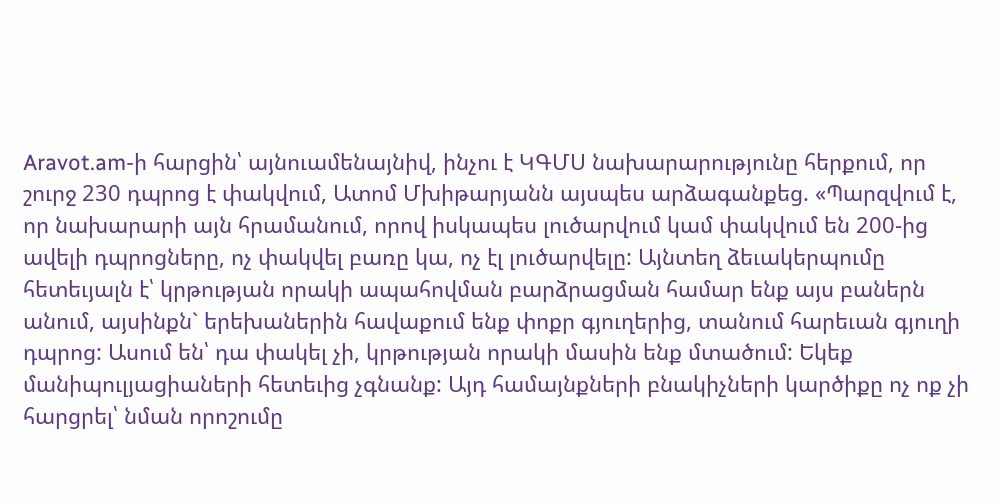Aravot.am-ի հարցին՝ այնուամենայնիվ, ինչու է ԿԳՄՍ նախարարությունը հերքում, որ շուրջ 230 դպրոց է փակվում, Ատոմ Մխիթարյանն այսպես արձագանքեց. «Պարզվում է, որ նախարարի այն հրամանում, որով իսկապես լուծարվում կամ փակվում են 200-ից ավելի դպրոցները, ոչ փակվել բառը կա, ոչ էլ լուծարվելը: Այնտեղ ձեւակերպումը հետեւյալն է՝ կրթության որակի ապահովման բարձրացման համար ենք այս բաներն անում, այսինքն` երեխաներին հավաքում ենք փոքր գյուղերից, տանում հարեւան գյուղի դպրոց: Ասում են՝ դա փակել չի, կրթության որակի մասին ենք մտածում: Եկեք մանիպուլյացիաների հետեւից չգնանք: Այդ համայնքների բնակիչների կարծիքը ոչ ոք չի հարցրել՝ նման որոշումը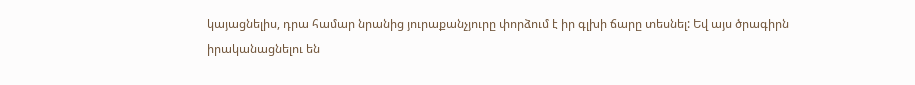կայացնելիս, դրա համար նրանից յուրաքանչյուրը փորձում է իր գլխի ճարը տեսնել: Եվ այս ծրագիրն իրականացնելու են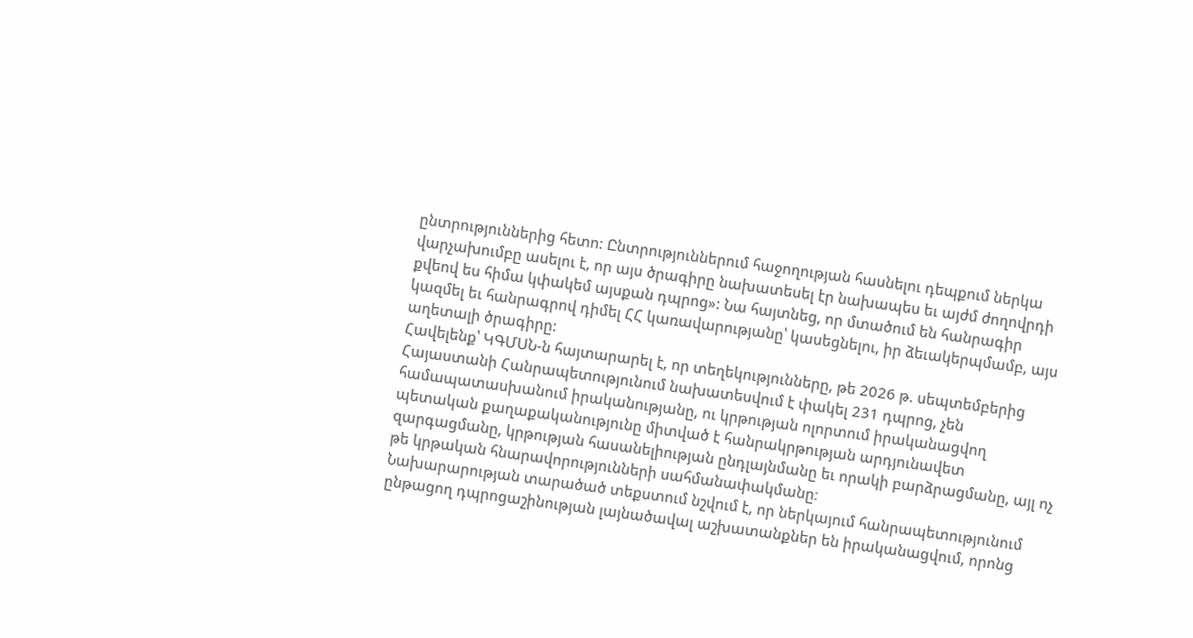ընտրություններից հետո: Ընտրություններում հաջողության հասնելու դեպքում ներկա վարչախումբը ասելու է, որ այս ծրագիրը նախատեսել էր նախապես եւ այժմ ժողովրդի քվեով ես հիմա կփակեմ այսքան դպրոց»: Նա հայտնեց, որ մտածում են հանրագիր կազմել եւ հանրագրով դիմել ՀՀ կառավարությանը՝ կասեցնելու, իր ձեւակերպմամբ, այս աղետալի ծրագիրը:
Հավելենք՝ ԿԳՄՍՆ-ն հայտարարել է, որ տեղեկությունները, թե 2026 թ. սեպտեմբերից Հայաստանի Հանրապետությունում նախատեսվում է փակել 231 դպրոց, չեն համապատասխանում իրականությանը, ու կրթության ոլորտում իրականացվող պետական քաղաքականությունը միտված է հանրակրթության արդյունավետ զարգացմանը, կրթության հասանելիության ընդլայնմանը եւ որակի բարձրացմանը, այլ ոչ թե կրթական հնարավորությունների սահմանափակմանը։
Նախարարության տարածած տեքստում նշվում է, որ ներկայում հանրապետությունում ընթացող դպրոցաշինության լայնածավալ աշխատանքներ են իրականացվում, որոնց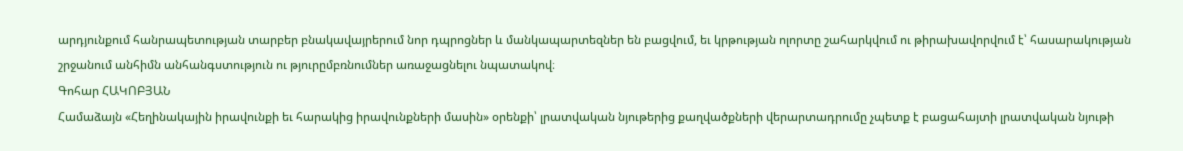արդյունքում հանրապետության տարբեր բնակավայրերում նոր դպրոցներ և մանկապարտեզներ են բացվում, եւ կրթության ոլորտը շահարկվում ու թիրախավորվում է՝ հասարակության շրջանում անհիմն անհանգստություն ու թյուրըմբռնումներ առաջացնելու նպատակով։
Գոհար ՀԱԿՈԲՅԱՆ
Համաձայն «Հեղինակային իրավունքի եւ հարակից իրավունքների մասին» օրենքի՝ լրատվական նյութերից քաղվածքների վերարտադրումը չպետք է բացահայտի լրատվական նյութի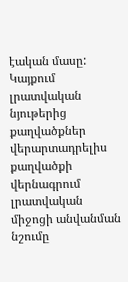էական մասը: Կայքում լրատվական նյութերից քաղվածքներ վերարտադրելիս քաղվածքի վերնագրում լրատվական միջոցի անվանման նշումը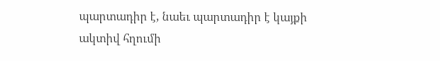պարտադիր է, նաեւ պարտադիր է կայքի ակտիվ հղումի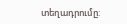տեղադրումը: